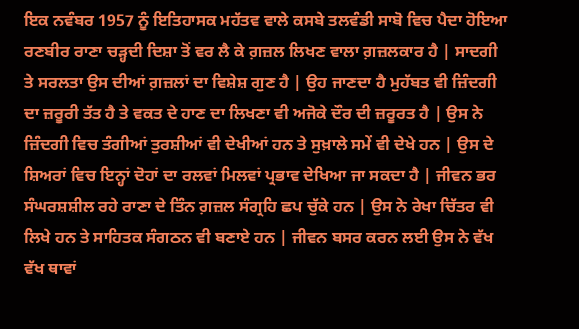ਇਕ ਨਵੰਬਰ 1957 ਨੂੰ ਇਤਿਹਾਸਕ ਮਹੱਤਵ ਵਾਲੇ ਕਸਬੇ ਤਲਵੰਡੀ ਸਾਬੋ ਵਿਚ ਪੈਦਾ ਹੋਇਆ ਰਣਬੀਰ ਰਾਣਾ ਚੜ੍ਹਦੀ ਦਿਸ਼ਾ ਤੋਂ ਵਰ ਲੈ ਕੇ ਗ਼ਜ਼ਲ ਲਿਖਣ ਵਾਲਾ ਗ਼ਜ਼ਲਕਾਰ ਹੈ | ਸਾਦਗੀ ਤੇ ਸਰਲਤਾ ਉਸ ਦੀਆਂ ਗ਼ਜ਼ਲਾਂ ਦਾ ਵਿਸ਼ੇਸ਼ ਗੁਣ ਹੈ | ਉਹ ਜਾਣਦਾ ਹੈ ਮੁਹੱਬਤ ਵੀ ਜ਼ਿੰਦਗੀ ਦਾ ਜ਼ਰੂਰੀ ਤੱਤ ਹੈ ਤੇ ਵਕਤ ਦੇ ਹਾਣ ਦਾ ਲਿਖਣਾ ਵੀ ਅਜੋਕੇ ਦੌਰ ਦੀ ਜ਼ਰੂਰਤ ਹੈ | ਉਸ ਨੇ ਜ਼ਿੰਦਗੀ ਵਿਚ ਤੰਗੀਆਂ ਤੁਰਸ਼ੀਆਂ ਵੀ ਦੇਖੀਆਂ ਹਨ ਤੇ ਸੁਖ਼ਾਲੇ ਸਮੇਂ ਵੀ ਦੇਖੇ ਹਨ | ਉਸ ਦੇ ਸ਼ਿਅਰਾਂ ਵਿਚ ਇਨ੍ਹਾਂ ਦੋਹਾਂ ਦਾ ਰਲਵਾਂ ਮਿਲਵਾਂ ਪ੍ਰਭਾਵ ਦੇਖਿਆ ਜਾ ਸਕਦਾ ਹੈ | ਜੀਵਨ ਭਰ ਸੰਘਰਸ਼ਸ਼ੀਲ ਰਹੇ ਰਾਣਾ ਦੇ ਤਿੰਨ ਗ਼ਜ਼ਲ ਸੰਗ੍ਰਹਿ ਛਪ ਚੁੱਕੇ ਹਨ | ਉਸ ਨੇ ਰੇਖਾ ਚਿੱਤਰ ਵੀ ਲਿਖੇ ਹਨ ਤੇ ਸਾਹਿਤਕ ਸੰਗਠਨ ਵੀ ਬਣਾਏ ਹਨ | ਜੀਵਨ ਬਸਰ ਕਰਨ ਲਈ ਉਸ ਨੇ ਵੱਖ ਵੱਖ ਥਾਵਾਂ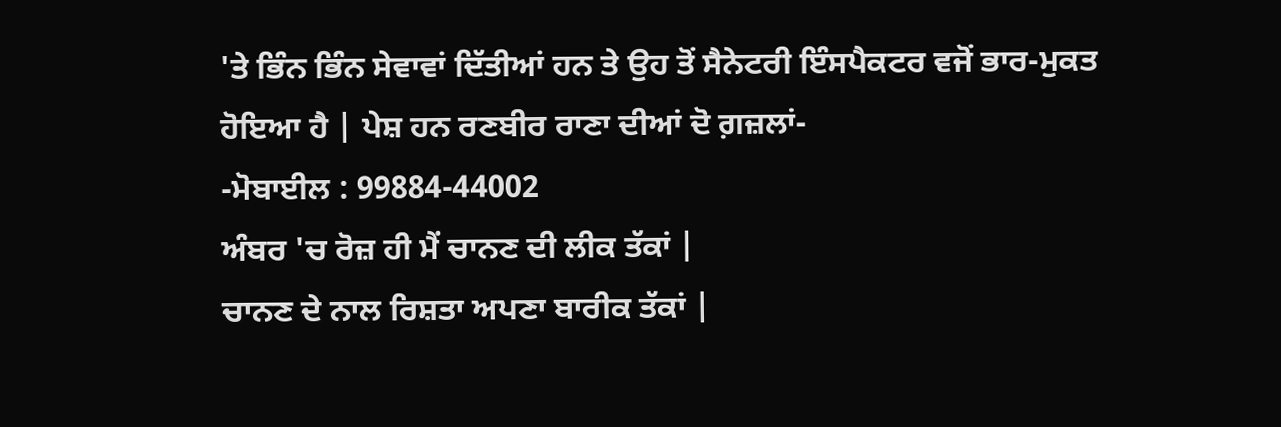'ਤੇ ਭਿੰਨ ਭਿੰਨ ਸੇਵਾਵਾਂ ਦਿੱਤੀਆਂ ਹਨ ਤੇ ਉਹ ਤੋਂ ਸੈਨੇਟਰੀ ਇੰਸਪੈਕਟਰ ਵਜੋਂ ਭਾਰ-ਮੁਕਤ ਹੋਇਆ ਹੈ | ਪੇਸ਼ ਹਨ ਰਣਬੀਰ ਰਾਣਾ ਦੀਆਂ ਦੋ ਗ਼ਜ਼ਲਾਂ-
-ਮੋਬਾਈਲ : 99884-44002
ਅੰਬਰ 'ਚ ਰੋਜ਼ ਹੀ ਮੈਂ ਚਾਨਣ ਦੀ ਲੀਕ ਤੱਕਾਂ |
ਚਾਨਣ ਦੇ ਨਾਲ ਰਿਸ਼ਤਾ ਅਪਣਾ ਬਾਰੀਕ ਤੱਕਾਂ |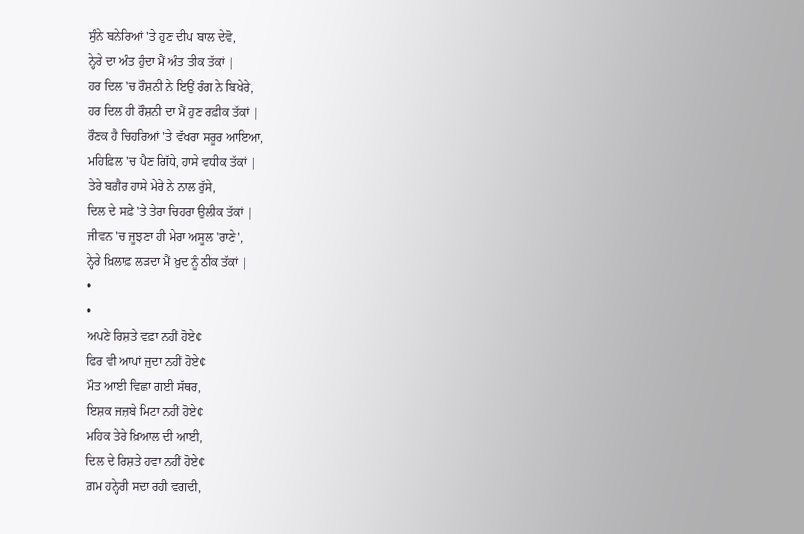ਸੁੰਨੇ ਬਨੇਰਿਆਂ 'ਤੇ ਹੁਣ ਦੀਪ ਬਾਲ ਦੇਵੋ,
ਨ੍ਹੇਰੇ ਦਾ ਅੰਤ ਹੁੰਦਾ ਮੈਂ ਅੰਤ ਤੀਕ ਤੱਕਾਂ |
ਹਰ ਦਿਲ 'ਚ ਰੌਸ਼ਨੀ ਨੇ ਇਉਂ ਰੰਗ ਨੇ ਬਿਖੇਰੇ,
ਹਰ ਦਿਲ ਹੀ ਰੌਸ਼ਨੀ ਦਾ ਮੈਂ ਹੁਣ ਰਫ਼ੀਕ ਤੱਕਾਂ |
ਰੌਣਕ ਹੈ ਚਿਹਰਿਆਂ 'ਤੇ ਵੱਖਰਾ ਸਰੂਰ ਆਇਆ,
ਮਹਿਫ਼ਿਲ 'ਚ ਪੈਣ ਗਿੱਧੇ, ਹਾਸੇ ਵਧੀਕ ਤੱਕਾਂ |
ਤੇਰੇ ਬਗ਼ੈਰ ਹਾਸੇ ਮੇਰੇ ਨੇ ਨਾਲ ਰੁੱਸੇ,
ਦਿਲ ਦੇ ਸਫ਼ੇ 'ਤੇ ਤੇਰਾ ਚਿਹਰਾ ਉਲੀਕ ਤੱਕਾਂ |
ਜੀਵਨ 'ਚ ਜੂਝਣਾ ਹੀ ਮੇਰਾ ਅਸੂਲ 'ਰਾਣੇ',
ਨ੍ਹੇਰੇ ਖ਼ਿਲਾਫ਼ ਲੜਦਾ ਮੈਂ ਖ਼ੁਦ ਨੂੰ ਠੀਕ ਤੱਕਾਂ |
•
•
ਅਪਣੇ ਰਿਸ਼ਤੇ ਵਫ਼ਾ ਨਹੀਂ ਹੋਏ¢
ਫਿਰ ਵੀ ਆਪਾਂ ਜੁਦਾ ਨਹੀਂ ਹੋਏ¢
ਮੌਤ ਆਈ ਵਿਛਾ ਗਈ ਸੱਥਰ,
ਇਸ਼ਕ ਜਜ਼ਬੇ ਮਿਟਾ ਨਹੀਂ ਹੋਏ¢
ਮਹਿਕ ਤੇਰੇ ਖ਼ਿਆਲ ਦੀ ਆਈ,
ਦਿਲ ਦੇ ਰਿਸ਼ਤੇ ਹਵਾ ਨਹੀਂ ਹੋਏ¢
ਗ਼ਮ ਹਨ੍ਹੇਰੀ ਸਦਾ ਰਹੀ ਵਗਦੀ,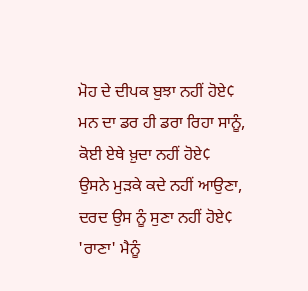ਮੋਹ ਦੇ ਦੀਪਕ ਬੁਝਾ ਨਹੀਂ ਹੋਏ¢
ਮਨ ਦਾ ਡਰ ਹੀ ਡਰਾ ਰਿਹਾ ਸਾਨੂੰ,
ਕੋਈ ਏਥੇ ਖ਼ੁਦਾ ਨਹੀਂ ਹੋਏ¢
ਉਸਨੇ ਮੁੜਕੇ ਕਦੇ ਨਹੀਂ ਆਉਣਾ,
ਦਰਦ ਉਸ ਨੂੰ ਸੁਣਾ ਨਹੀਂ ਹੋਏ¢
'ਰਾਣਾ' ਮੈਨੂੰ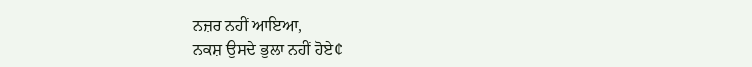ਨਜ਼ਰ ਨਹੀਂ ਆਇਆ,
ਨਕਸ਼ ਉਸਦੇ ਭੁਲਾ ਨਹੀਂ ਹੋਏ¢